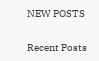NEW POSTS

Recent Posts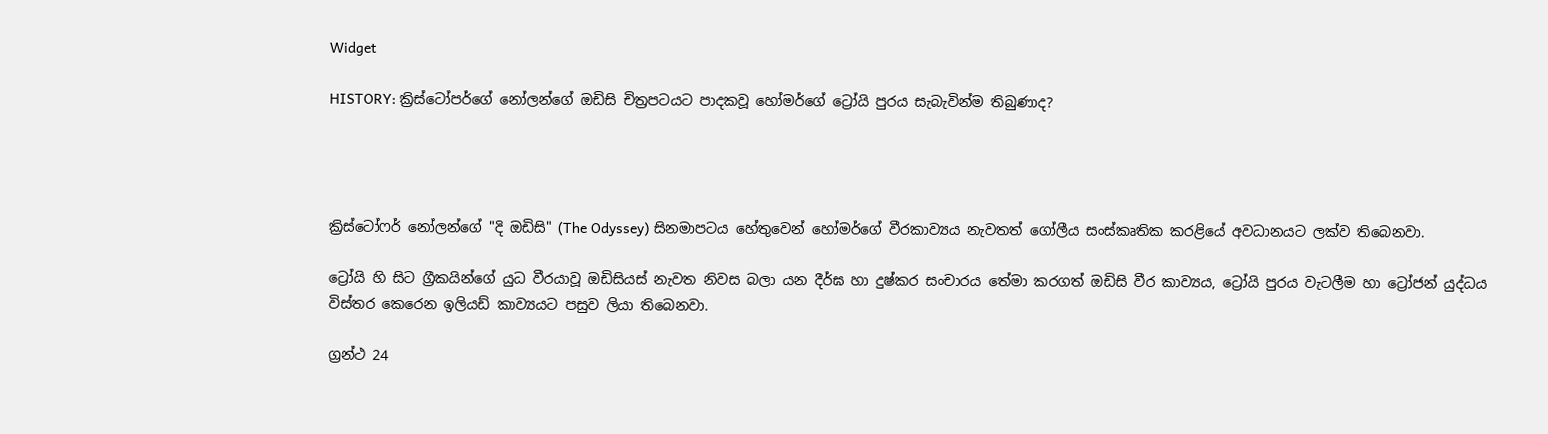Widget

HISTORY: ක්‍රිස්ටෝපර්ගේ නෝලන්ගේ ඔඩිසි චිත්‍රපටයට පාදකවූ හෝමර්ගේ ට්‍රෝයි පුරය සැබැවින්ම තිබුණාද?




ක්‍රිස්ටෝෆර් නෝලන්ගේ "දි ඔඩිසි" (The Odyssey) සිනමාපටය හේතුවෙන් හෝමර්ගේ වීරකාව්‍යය නැවතත් ගෝලීය සංස්කෘතික කරළියේ අවධානයට ලක්ව තිබෙනවා.

ට්‍රෝයි හි සිට ග්‍රීකයින්ගේ යුධ වීරයාවූ ඔඩිසියස් නැවත නිවස බලා යන දීර්ඝ හා දුෂ්කර සංචාරය තේමා කරගත් ඔඩිසි වීර කාව්‍යය, ට්‍රෝයි පුරය වැටලීම හා ට්‍රෝජන් යුද්ධය විස්තර කෙරෙන ඉලියඩ් කාව්‍යයට පසුව ලියා තිබෙනවා.

ග්‍රන්ථ 24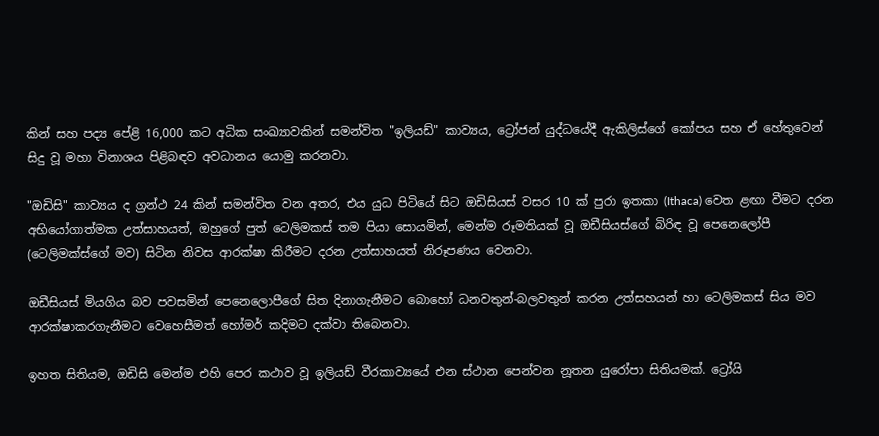කින් සහ පද්‍ය පේළි 16,000 කට අධික සංඛ්‍යාවකින් සමන්විත "ඉලියඩ්" කාව්‍යය, ට්‍රෝජන් යුද්ධයේදී ඇකිලිස්ගේ කෝපය සහ ඒ හේතුවෙන් සිදු වූ මහා විනාශය පිළිබඳව අවධානය යොමු කරනවා.

"ඔඩිසි" කාව්‍යය ද ග්‍රන්ථ 24 කින් සමන්විත වන අතර, එය යුධ පිටියේ සිට ඔඩිසියස් වසර 10 ක් පුරා ඉතකා (Ithaca) වෙත ළඟා වීමට දරන අභියෝගාත්මක උත්සාහයත්, ඔහුගේ පුත් ටෙලිමකස් තම පියා සොයමින්, මෙන්ම රූමතියක් වූ ඔඩීසියස්ගේ බිරිඳ වූ පෙනෙලෝපී (ටෙලිමක්ස්ගේ මව) සිටින නිවස ආරක්ෂා කිරීමට දරන උත්සාහයත් නිරූපණය වෙනවා.

ඔඩීසියස් මියගිය බව පවසමින් පෙනෙලොපීගේ සිත දිනාගැනීමට බොහෝ ධනවතුන්-බලවතුන් කරන උත්සහයන් හා ටෙලිමකස් සිය මව ආරක්ෂාකරගැනීමට වෙහෙසීමත් හෝමර් කදිමට දක්වා තිබෙනවා.

ඉහත සිතියම, ඔඩිසි මෙන්ම එහි පෙර කථාව වූ ඉලියඩ් වීරකාව්‍යයේ එන ස්ථාන පෙන්වන නූතන යුරෝපා සිතියමක්. ට්‍රෝයි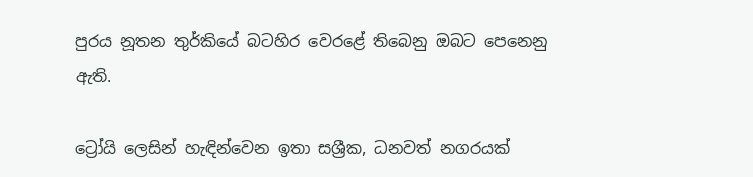පුරය නූතන තුර්කියේ බටහිර වෙරළේ තිබෙනු ඔබට පෙනෙනු ඇති.

ට්‍රෝයි ලෙසින් හැඳින්වෙන ඉතා සශ්‍රීක, ධනවත් නගරයක්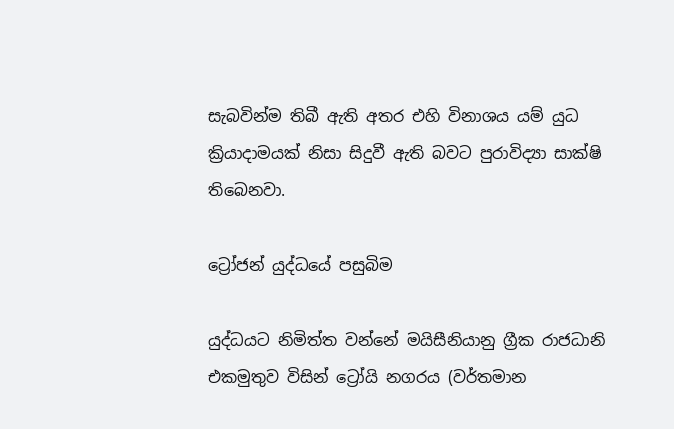සැබවින්ම තිබී ඇති අතර එහි විනාශය යම් යුධ ක්‍රියාදාමයක් නිසා සිදුවී ඇති බවට පුරාවිද්‍යා සාක්ෂි තිබෙනවා.

ට්‍රෝජන් යුද්ධයේ පසුබිම

යුද්ධයට නිමිත්ත වන්නේ මයිසීනියානු ග්‍රීක රාජධානි එකමුතුව විසින් ට්‍රෝයි නගරය (වර්තමාන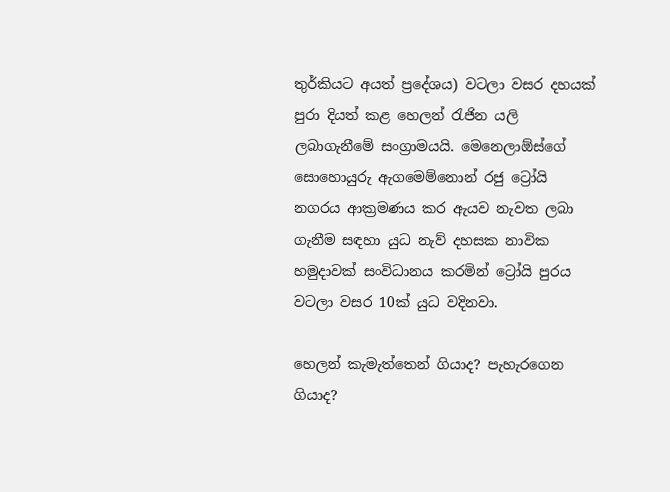තුර්කියට අයත් ප්‍රදේශය) වටලා වසර දහයක් පුරා දියත් කළ හෙලන් රැජින යලි ලබාගැනීමේ සංග්‍රාමයයි. මෙනෙලාඕස්ගේ සොහොයුරු ඇගමෙම්නොන් රජු ට්‍රෝයි නගරය ආක්‍රමණය කර ඇයව නැවත ලබා ගැනීම සඳහා යුධ නැව් දහසක නාවික හමුදාවක් සංවිධානය කරමින් ට්‍රෝයි පුරය වටලා වසර 10ක් යුධ වදිනවා.

හෙලන් කැමැත්තෙන් ගියාද? පැහැරගෙන ගියාද?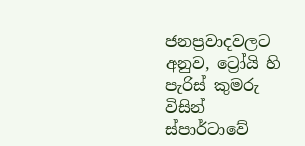ජනප්‍රවාදවලට අනුව, ට්‍රෝයි හි පැරිස් කුමරු විසින් ස්පාර්ටාවේ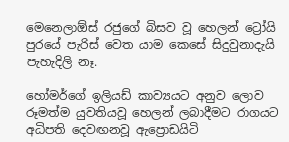මෙනෙලාඕස් රජුගේ බිසව වූ හෙලන් ට්‍රෝයි පුරයේ පැරිස් වෙත යාම කෙසේ සිදුවුනාදැයි පැහැදිලි නෑ.

හෝමර්ගේ ඉලියඩ් කාව්‍යයට අනුව ලොව රූමත්ම යුවතියවූ හෙලන් ලබාදීමට රාගයට අධිපති දෙවඟනවූ ඇප්‍රොඩයිටි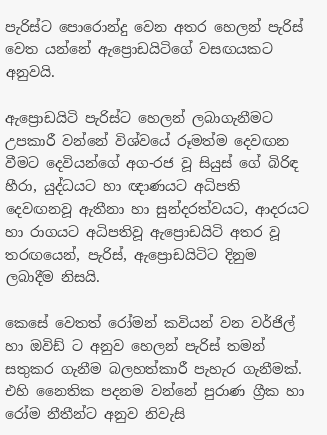පැරිස්ට පොරොන්දු වෙන අතර හෙලන් පැරිස් වෙත යන්නේ ඇප්‍රොඩයිටිගේ වසඟයකට අනුවයි.

ඇප්‍රොඩයිටි පැරිස්ට හෙලන් ලබාගැනීමට උපකාරී වන්නේ විශ්වයේ රූමත්ම දෙවඟන වීමට දෙවියන්ගේ අග-රජ වූ සියුස් ගේ බිරිඳ හීරා, යුද්ධයට හා ඥාණයට අධිපති දෙවඟනවූ ඇතීනා හා සුන්දරත්වයට, ආදරයට හා රාගයට අධිපතිවූ ඇප්‍රොඩයිටි අතර වූ තරඟයෙන්, පැරිස්, ඇප්‍රොඩයිටිට දිනුම ලබාදීම නිසයි.

කෙසේ වෙතත් රෝමන් කවියන් වන වර්ජිල් හා ඔවිඩ් ට අනුව හෙලන් පැරිස් තමන් සතුකර ගැනීම බලහත්කාරී පැහැර ගැනීමක්. එහි නෛතික පදනම වන්නේ පුරාණ ග්‍රීක හා රෝම නීතීන්ට අනුව නිවැසි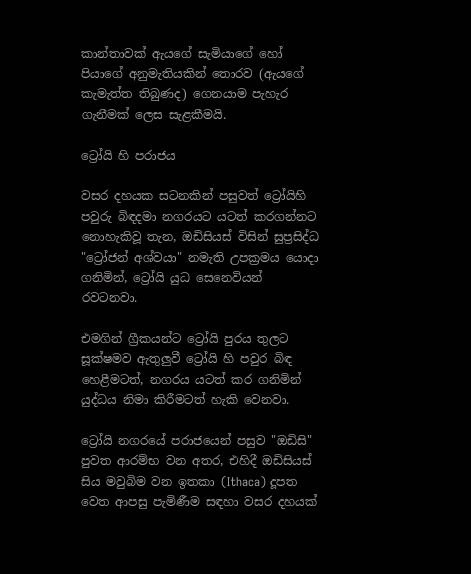කාන්තාවක් ඇයගේ සැමියාගේ හෝ පියාගේ අනුමැතියකින් තොරව (ඇයගේ කැමැත්ත තිබුණද) ගෙනයාම පැහැර ගැනීමක් ලෙස සැළකීමයි.

ට්‍රෝයි හි පරාජය

වසර දහයක සටනකින් පසුවත් ට්‍රෝයිහි පවුරු බිඳදමා නගරයට යටත් කරගන්නට නොහැකිවූ තැන, ඔඩිසියස් විසින් සුප්‍රසිද්ධ "ට්‍රෝජන් අශ්වයා" නමැති උපක්‍රමය යොදා ගනිමින්, ට්‍රෝයි යුධ සෙනෙවියන් රවටනවා.

එමගින් ග්‍රීකයන්ට ට්‍රෝයි පුරය තුලට සූක්ෂමව ඇතුලුවී ට්‍රෝයි හි පවුර බිඳ හෙළීමටත්, නගරය යටත් කර ගනිමින් යුද්ධය නිමා කිරීමටත් හැකි වෙනවා.

ට්‍රෝයි නගරයේ පරාජයෙන් පසුව "ඔඩිසි" පුවත ආරම්භ වන අතර, එහිදී ඔඩිසියස් සිය මවුබිම වන ඉතකා (Ithaca) දූපත වෙත ආපසු පැමිණීම සඳහා වසර දහයක්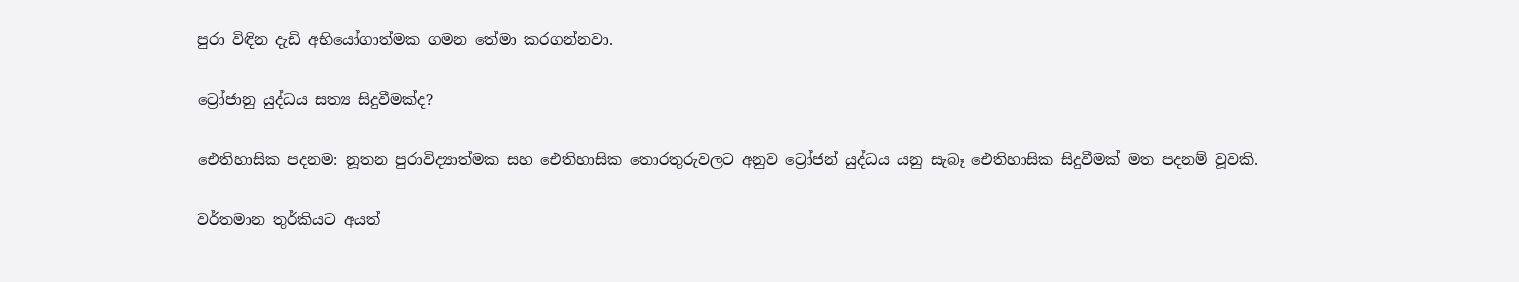පුරා විඳින දැඩි අභියෝගාත්මක ගමන තේමා කරගන්නවා.

ට්‍රෝජානු යුද්ධය සත්‍ය සිදුවීමක්ද?

ඓතිහාසික පදනම: නූතන පුරාවිද්‍යාත්මක සහ ඓතිහාසික තොරතුරුවලට අනුව ට්‍රෝජන් යුද්ධය යනු සැබෑ ඓතිහාසික සිදුවීමක් මත පදනම් වූවකි.

වර්තමාන තුර්කියට අයත්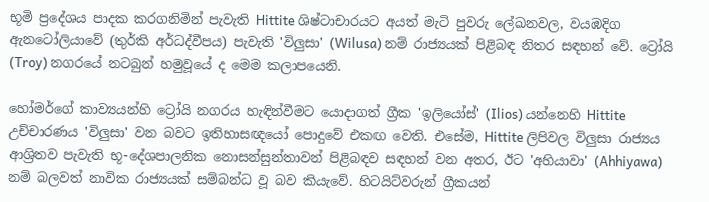භූමි ප්‍රදේශය පාදක කරගනිමින් පැවැති Hittite ශිෂ්ටාචාරයට අයත් මැටි පුවරු ලේඛනවල, වයඹදිග ඇනටෝලියාවේ (තුර්කි අර්ධද්වීපය) පැවැති 'විලුසා' (Wilusa) නම් රාජ්‍යයක් පිළිබඳ නිතර සඳහන් වේ. ට්‍රෝයි (Troy) නගරයේ නටබුන් හමුවූයේ ද මෙම කලාපයෙනි.

හෝමර්ගේ කාව්‍යයන්හි ට්‍රෝයි නගරය හැඳින්වීමට යොදාගත් ග්‍රීක 'ඉලියෝස්' (Ilios) යන්නෙහි Hittite උච්චාරණය 'විලුසා' වන බවට ඉතිහාසඥයෝ පොදුවේ එකඟ වෙති. එසේම, Hittite ලිපිවල විලුසා රාජ්‍යය ආශ්‍රිතව පැවැති භූ-දේශපාලනික නොසන්සුන්තාවන් පිළිබඳව සඳහන් වන අතර, ඊට 'අහියාවා' (Ahhiyawa) නම් බලවත් නාවික රාජ්‍යයක් සම්බන්ධ වූ බව කියැවේ. හිටයිට්වරුන් ග්‍රීකයන්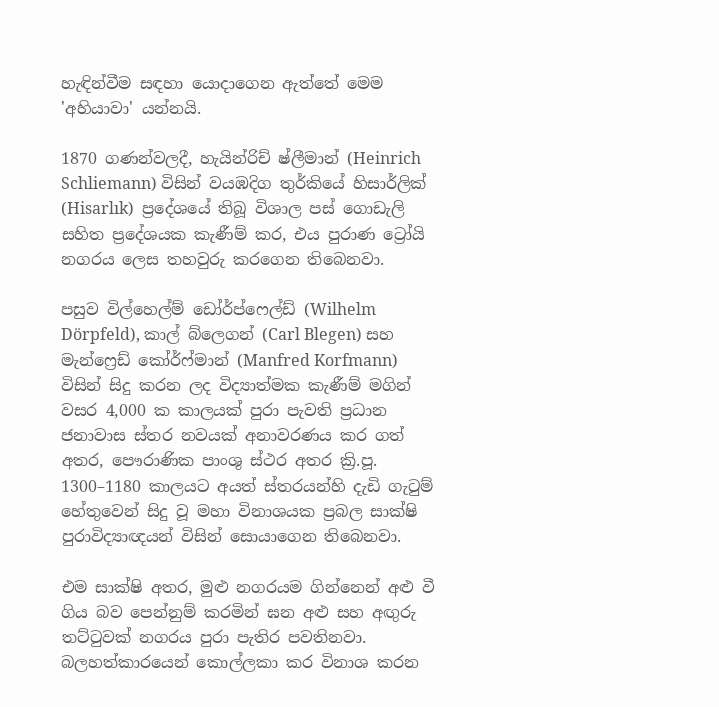හැඳින්වීම සඳහා යොදාගෙන ඇත්තේ මෙම 'අහියාවා' යන්නයි.

1870 ගණන්වලදී, හැයින්රිච් ෂ්‍ලීමාන් (Heinrich Schliemann) විසින් වයඹදිග තුර්කියේ හිසාර්ලික් (Hisarlık)  ප්‍රදේශයේ තිබූ විශාල පස් ගොඩැලි සහිත ප්‍රදේශයක කැණීම් කර, එය පුරාණ ට්‍රෝයි නගරය ලෙස තහවුරු කරගෙන තිබෙනවා.

පසුව විල්හෙල්ම් ඩෝර්ප්ෆෙල්ඩ් (Wilhelm Dörpfeld), කාල් බ්ලෙගන් (Carl Blegen) සහ මැන්ෆ්‍රෙඩ් කෝර්ෆ්මාන් (Manfred Korfmann) විසින් සිදු කරන ලද විද්‍යාත්මක කැණීම් මගින් වසර 4,000 ක කාලයක් පුරා පැවති ප්‍රධාන ජනාවාස ස්තර නවයක් අනාවරණය කර ගත් අතර, පෞරාණික පාංශු ස්ථර අතර ක්‍රි.පූ. 1300–1180 කාලයට අයත් ස්තරයන්හි දැඩි ගැටුම් හේතුවෙන් සිදු වූ මහා විනාශයක ප්‍රබල සාක්ෂි පුරාවිද්‍යාඥයන් විසින් සොයාගෙන තිබෙනවා.

එම සාක්ෂි අතර, මුළු නගරයම ගින්නෙන් අළු වී ගිය බව පෙන්නුම් කරමින් ඝන අළු සහ අඟුරු තට්ටුවක් නගරය පුරා පැතිර පවතිනවා. බලහත්කාරයෙන් කොල්ලකා කර විනාශ කරන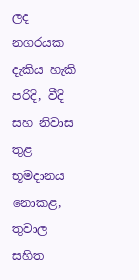ලද නගරයක දැකිය හැකි පරිදි, වීදි සහ නිවාස තුළ භූමදානය නොකළ, තුවාල සහිත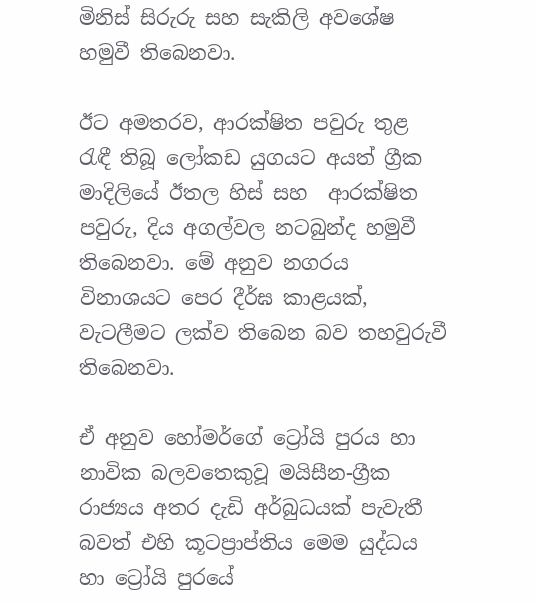මිනිස් සිරුරු සහ සැකිලි අවශේෂ හමුවී තිබෙනවා.

ඊට අමතරව, ආරක්ෂිත පවුරු තුළ රැඳී තිබූ ලෝකඩ යුගයට අයත් ග්‍රීක මාදිලියේ ඊතල හිස් සහ  ආරක්ෂිත පවුරු, දිය අගල්වල නටබුන්ද හමුවී තිබෙනවා. මේ අනුව නගරය විනාශයට පෙර දීර්ඝ කාළයක්, වැටලීමට ලක්ව තිබෙන බව තහවුරුවී තිබෙනවා.

ඒ අනුව හෝමර්ගේ ට්‍රෝයි පුරය හා නාවික බලවතෙකුවූ මයිසීන-ග්‍රීක රාජ්‍යය අතර දැඩි අර්බුධයක් පැවැතී බවත් එහි කූටප්‍රාප්තිය මෙම යුද්ධය හා ට්‍රෝයි පුරයේ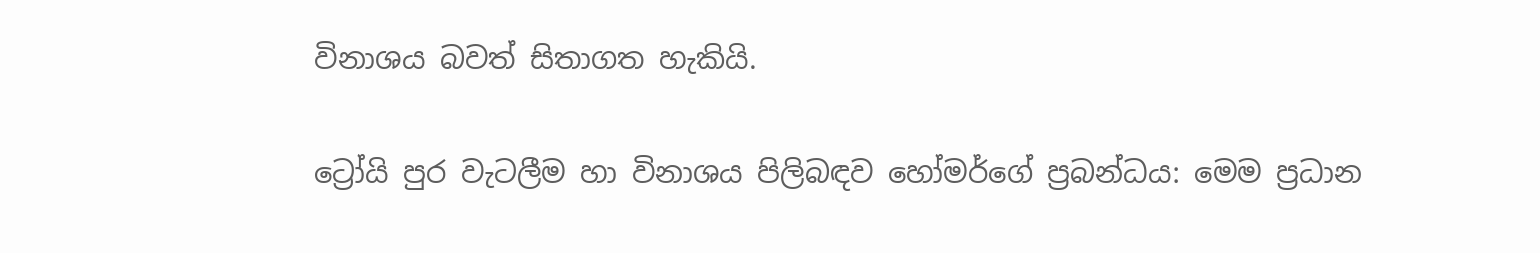විනාශය බවත් සිතාගත හැකියි.

ට්‍රෝයි පුර වැටලීම හා විනාශය පිලිබඳව හෝමර්ගේ ප්‍රබන්ධය: මෙම ප්‍රධාන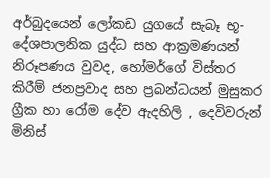අර්බුදයෙන් ලෝකඩ යුගයේ සැබෑ භූ-දේශපාලනික යුද්ධ සහ ආක්‍රමණයන් නිරූපණය වුවද, හෝමර්ගේ විස්තර කිරීම් ජනප්‍රවාද සහ ප්‍රබන්ධයන් මුසුකර ග්‍රීක හා රෝම දේව ඇදහිලි , දෙවිවරුන් මිනිස්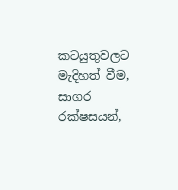කටයුතුවලට මැදිහත් වීම, සාගර රක්ෂසයන්,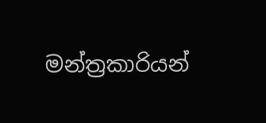මන්ත්‍රකාරියන්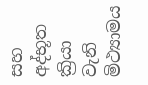සහ අද්භූත ක්‍රියා වැනි මිථ්‍යාමය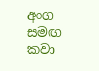අංග සමඟ කවා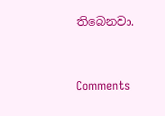තිබෙනවා.


Comments